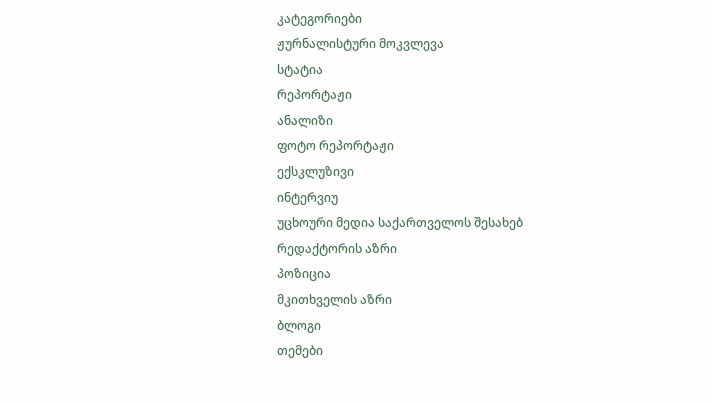კატეგორიები
ჟურნალისტური მოკვლევა
სტატია
რეპორტაჟი
ანალიზი
ფოტო რეპორტაჟი
ექსკლუზივი
ინტერვიუ
უცხოური მედია საქართველოს შესახებ
რედაქტორის აზრი
პოზიცია
მკითხველის აზრი
ბლოგი
თემები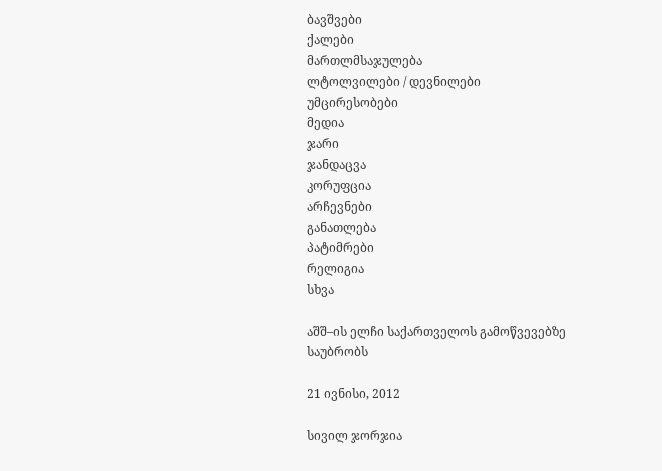ბავშვები
ქალები
მართლმსაჯულება
ლტოლვილები / დევნილები
უმცირესობები
მედია
ჯარი
ჯანდაცვა
კორუფცია
არჩევნები
განათლება
პატიმრები
რელიგია
სხვა

აშშ–ის ელჩი საქართველოს გამოწვევებზე საუბრობს

21 ივნისი, 2012

სივილ ჯორჯია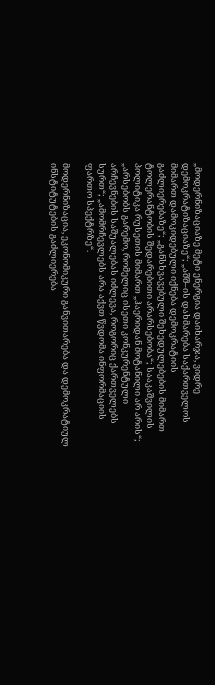„მოდერნიზაციაზე მეტი ენერგია დაიხარჯა, ვიდრე დემოკრატიზაციაზე“; „აშშ–ის დახმარება საქართველოს მიმართ დამოკიდებული იქნება დემოკრატიის გაძლიერებაზე“; „განსხვავებული შეხედულებების მიმართ ტოლერანტობის შედარებითი არარსებობა“; სააკაშვილის პოლიტიკა რუსეთის მიმართ „ჰაერიდან მოტანილი არ არის“; „არსებობს გარემო, რომელიც ისეთი კონკურენტული არჩევნების საშუალებას იძლევა, როგორიც ქართველებს სურთ“; „ამომრჩევლებს არა აქვთ წვდომა ინფორმაციის ფართო სპექტრზე“.

მოდერნიზაცია, ეკონომიკური განვითარება და დემოკრატიულ ინსტიტუტების გაძლიერება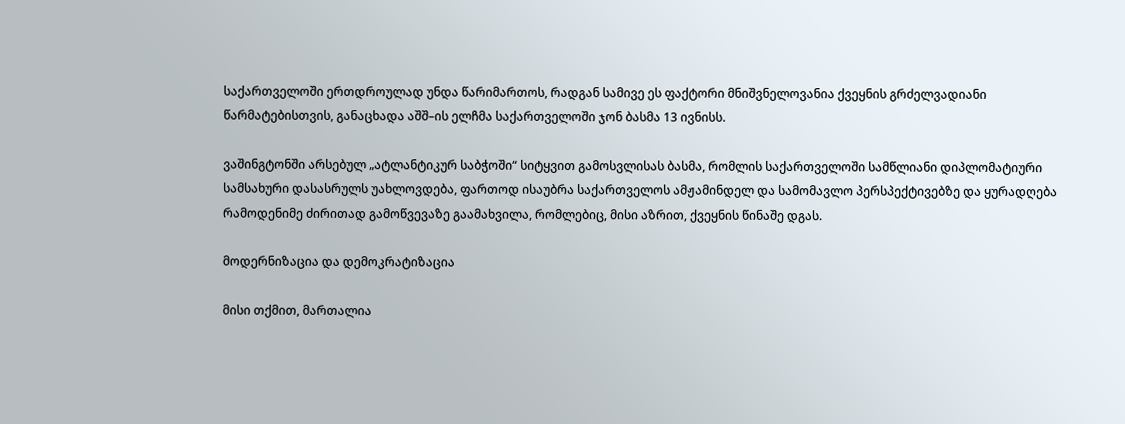საქართველოში ერთდროულად უნდა წარიმართოს, რადგან სამივე ეს ფაქტორი მნიშვნელოვანია ქვეყნის გრძელვადიანი წარმატებისთვის, განაცხადა აშშ–ის ელჩმა საქართველოში ჯონ ბასმა 13 ივნისს.

ვაშინგტონში არსებულ „ატლანტიკურ საბჭოში“ სიტყვით გამოსვლისას ბასმა, რომლის საქართველოში სამწლიანი დიპლომატიური სამსახური დასასრულს უახლოვდება, ფართოდ ისაუბრა საქართველოს ამჟამინდელ და სამომავლო პერსპექტივებზე და ყურადღება რამოდენიმე ძირითად გამოწვევაზე გაამახვილა, რომლებიც, მისი აზრით, ქვეყნის წინაშე დგას.

მოდერნიზაცია და დემოკრატიზაცია

მისი თქმით, მართალია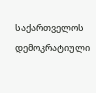საქართველოს დემოკრატიული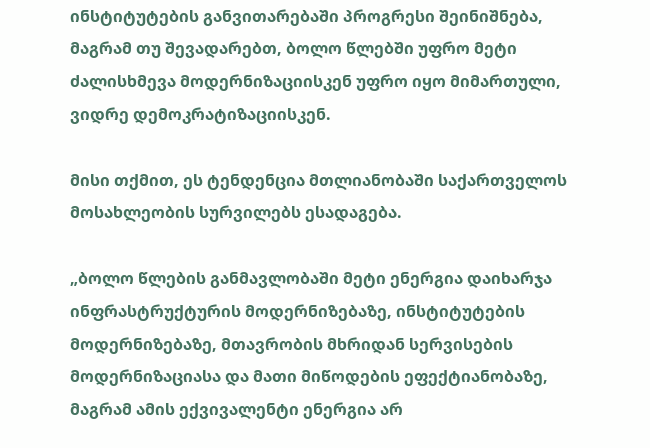ინსტიტუტების განვითარებაში პროგრესი შეინიშნება, მაგრამ თუ შევადარებთ, ბოლო წლებში უფრო მეტი ძალისხმევა მოდერნიზაციისკენ უფრო იყო მიმართული, ვიდრე დემოკრატიზაციისკენ.

მისი თქმით, ეს ტენდენცია მთლიანობაში საქართველოს მოსახლეობის სურვილებს ესადაგება.

„ბოლო წლების განმავლობაში მეტი ენერგია დაიხარჯა ინფრასტრუქტურის მოდერნიზებაზე, ინსტიტუტების მოდერნიზებაზე, მთავრობის მხრიდან სერვისების მოდერნიზაციასა და მათი მიწოდების ეფექტიანობაზე, მაგრამ ამის ექვივალენტი ენერგია არ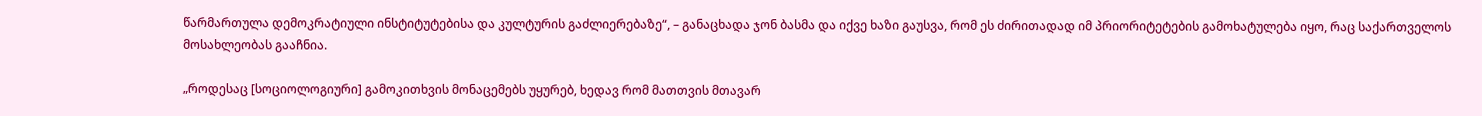წარმართულა დემოკრატიული ინსტიტუტებისა და კულტურის გაძლიერებაზე“, – განაცხადა ჯონ ბასმა და იქვე ხაზი გაუსვა, რომ ეს ძირითადად იმ პრიორიტეტების გამოხატულება იყო, რაც საქართველოს მოსახლეობას გააჩნია.

„როდესაც [სოციოლოგიური] გამოკითხვის მონაცემებს უყურებ, ხედავ რომ მათთვის მთავარ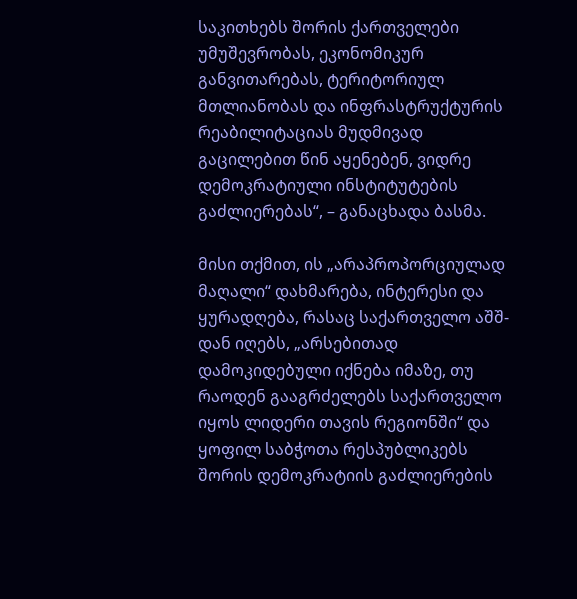საკითხებს შორის ქართველები უმუშევრობას, ეკონომიკურ განვითარებას, ტერიტორიულ მთლიანობას და ინფრასტრუქტურის რეაბილიტაციას მუდმივად გაცილებით წინ აყენებენ, ვიდრე დემოკრატიული ინსტიტუტების გაძლიერებას“, – განაცხადა ბასმა.

მისი თქმით, ის „არაპროპორციულად მაღალი“ დახმარება, ინტერესი და ყურადღება, რასაც საქართველო აშშ-დან იღებს, „არსებითად დამოკიდებული იქნება იმაზე, თუ რაოდენ გააგრძელებს საქართველო იყოს ლიდერი თავის რეგიონში“ და ყოფილ საბჭოთა რესპუბლიკებს შორის დემოკრატიის გაძლიერების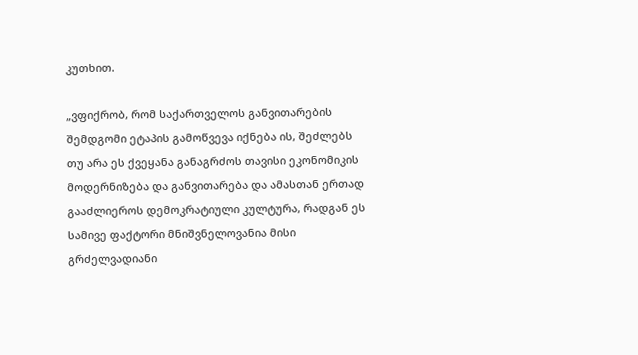კუთხით.

„ვფიქრობ, რომ საქართველოს განვითარების შემდგომი ეტაპის გამოწვევა იქნება ის, შეძლებს თუ არა ეს ქვეყანა განაგრძოს თავისი ეკონომიკის მოდერნიზება და განვითარება და ამასთან ერთად გააძლიეროს დემოკრატიული კულტურა, რადგან ეს სამივე ფაქტორი მნიშვნელოვანია მისი გრძელვადიანი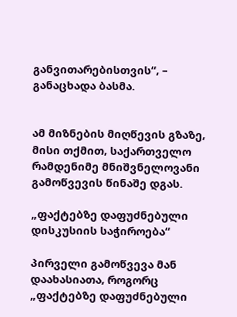განვითარებისთვის“, –  განაცხადა ბასმა.


ამ მიზნების მიღწევის გზაზე, მისი თქმით, საქართველო რამდენიმე მნიშვნელოვანი გამოწვევის წინაშე დგას.

„ფაქტებზე დაფუძნებული დისკუსიის საჭიროება“

პირველი გამოწვევა მან დაახასიათა, როგორც „ფაქტებზე დაფუძნებული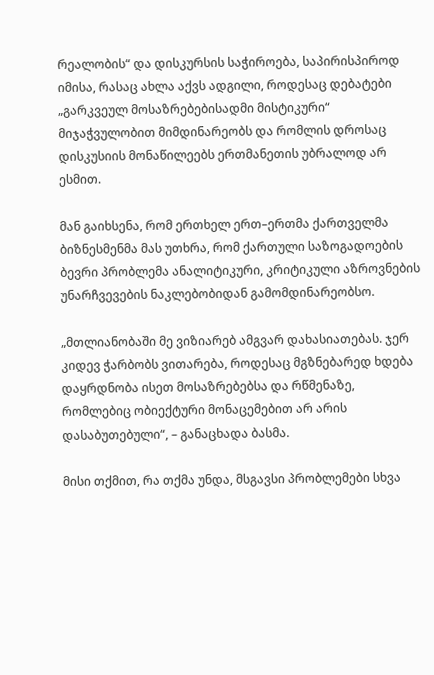რეალობის“ და დისკურსის საჭიროება, საპირისპიროდ იმისა, რასაც ახლა აქვს ადგილი, როდესაც დებატები „გარკვეულ მოსაზრებებისადმი მისტიკური“ მიჯაჭვულობით მიმდინარეობს და რომლის დროსაც დისკუსიის მონაწილეებს ერთმანეთის უბრალოდ არ ესმით.

მან გაიხსენა, რომ ერთხელ ერთ–ერთმა ქართველმა ბიზნესმენმა მას უთხრა, რომ ქართული საზოგადოების ბევრი პრობლემა ანალიტიკური, კრიტიკული აზროვნების უნარჩვევების ნაკლებობიდან გამომდინარეობსო.

„მთლიანობაში მე ვიზიარებ ამგვარ დახასიათებას. ჯერ კიდევ ჭარბობს ვითარება, როდესაც მგზნებარედ ხდება დაყრდნობა ისეთ მოსაზრებებსა და რწმენაზე, რომლებიც ობიექტური მონაცემებით არ არის დასაბუთებული“, – განაცხადა ბასმა.

მისი თქმით, რა თქმა უნდა, მსგავსი პრობლემები სხვა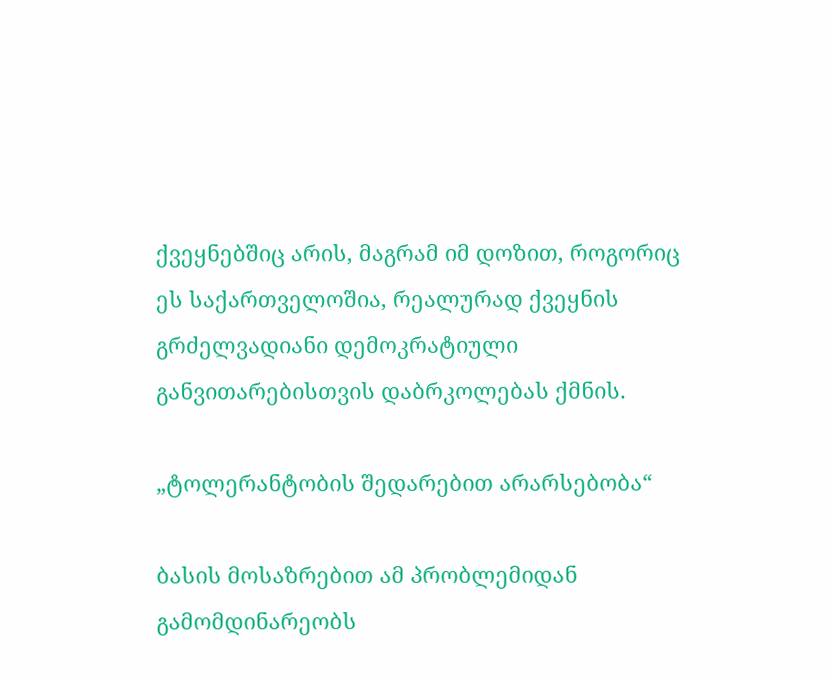ქვეყნებშიც არის, მაგრამ იმ დოზით, როგორიც ეს საქართველოშია, რეალურად ქვეყნის გრძელვადიანი დემოკრატიული განვითარებისთვის დაბრკოლებას ქმნის.

„ტოლერანტობის შედარებით არარსებობა“

ბასის მოსაზრებით ამ პრობლემიდან გამომდინარეობს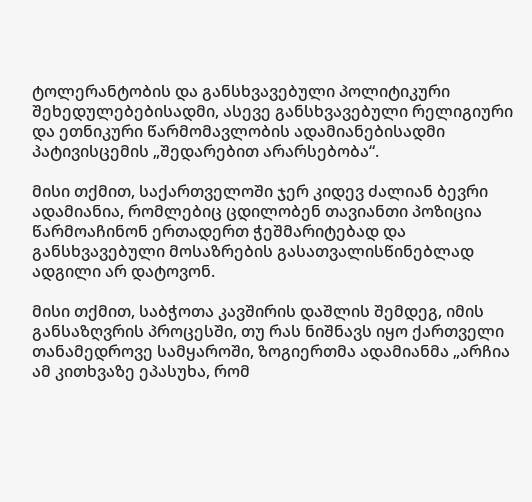ტოლერანტობის და განსხვავებული პოლიტიკური შეხედულებებისადმი, ასევე განსხვავებული რელიგიური და ეთნიკური წარმომავლობის ადამიანებისადმი პატივისცემის „შედარებით არარსებობა“.

მისი თქმით, საქართველოში ჯერ კიდევ ძალიან ბევრი ადამიანია, რომლებიც ცდილობენ თავიანთი პოზიცია წარმოაჩინონ ერთადერთ ჭეშმარიტებად და განსხვავებული მოსაზრების გასათვალისწინებლად ადგილი არ დატოვონ.

მისი თქმით, საბჭოთა კავშირის დაშლის შემდეგ, იმის განსაზღვრის პროცესში, თუ რას ნიშნავს იყო ქართველი თანამედროვე სამყაროში, ზოგიერთმა ადამიანმა „არჩია ამ კითხვაზე ეპასუხა, რომ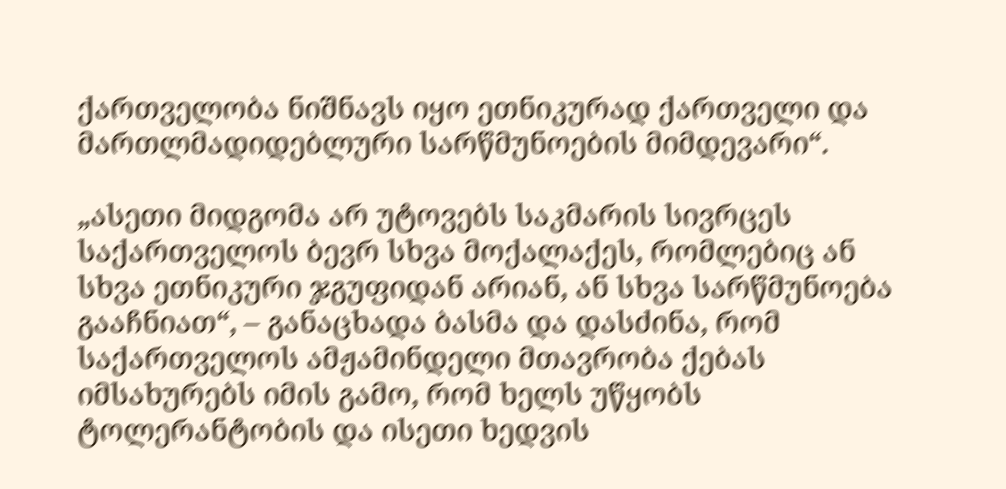ქართველობა ნიშნავს იყო ეთნიკურად ქართველი და მართლმადიდებლური სარწმუნოების მიმდევარი“.

„ასეთი მიდგომა არ უტოვებს საკმარის სივრცეს საქართველოს ბევრ სხვა მოქალაქეს, რომლებიც ან სხვა ეთნიკური ჯგუფიდან არიან, ან სხვა სარწმუნოება გააჩნიათ“, – განაცხადა ბასმა და დასძინა, რომ საქართველოს ამჟამინდელი მთავრობა ქებას იმსახურებს იმის გამო, რომ ხელს უწყობს ტოლერანტობის და ისეთი ხედვის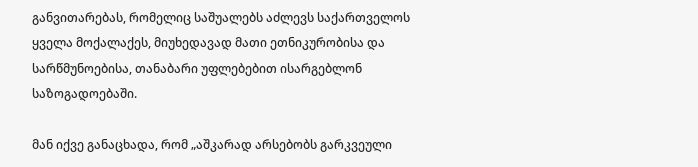განვითარებას, რომელიც საშუალებს აძლევს საქართველოს ყველა მოქალაქეს, მიუხედავად მათი ეთნიკურობისა და სარწმუნოებისა, თანაბარი უფლებებით ისარგებლონ საზოგადოებაში.

მან იქვე განაცხადა, რომ „აშკარად არსებობს გარკვეული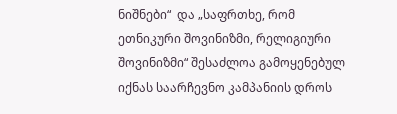ნიშნები“  და „საფრთხე, რომ ეთნიკური შოვინიზმი, რელიგიური შოვინიზმი“ შესაძლოა გამოყენებულ იქნას საარჩევნო კამპანიის დროს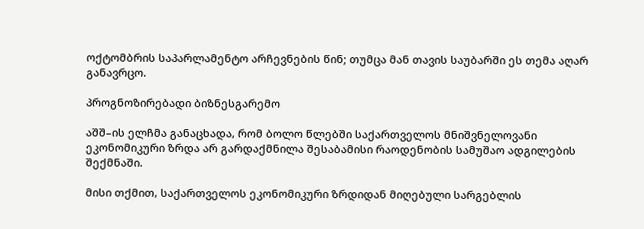ოქტომბრის საპარლამენტო არჩევნების წინ; თუმცა მან თავის საუბარში ეს თემა აღარ განავრცო.

პროგნოზირებადი ბიზნესგარემო

აშშ–ის ელჩმა განაცხადა, რომ ბოლო წლებში საქართველოს მნიშვნელოვანი ეკონომიკური ზრდა არ გარდაქმნილა შესაბამისი რაოდენობის სამუშაო ადგილების შექმნაში.

მისი თქმით, საქართველოს ეკონომიკური ზრდიდან მიღებული სარგებლის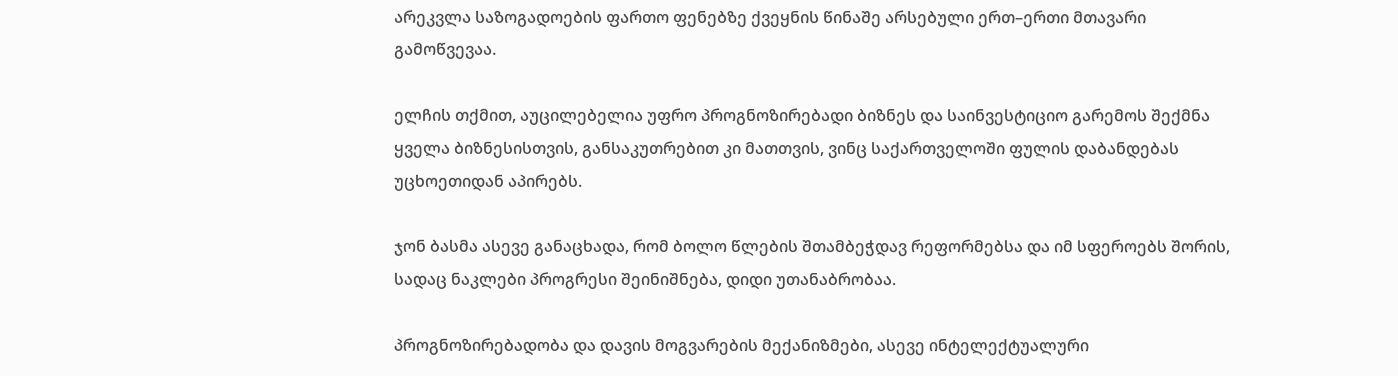არეკვლა საზოგადოების ფართო ფენებზე ქვეყნის წინაშე არსებული ერთ–ერთი მთავარი გამოწვევაა.

ელჩის თქმით, აუცილებელია უფრო პროგნოზირებადი ბიზნეს და საინვესტიციო გარემოს შექმნა ყველა ბიზნესისთვის, განსაკუთრებით კი მათთვის, ვინც საქართველოში ფულის დაბანდებას უცხოეთიდან აპირებს.

ჯონ ბასმა ასევე განაცხადა, რომ ბოლო წლების შთამბეჭდავ რეფორმებსა და იმ სფეროებს შორის, სადაც ნაკლები პროგრესი შეინიშნება, დიდი უთანაბრობაა.

პროგნოზირებადობა და დავის მოგვარების მექანიზმები, ასევე ინტელექტუალური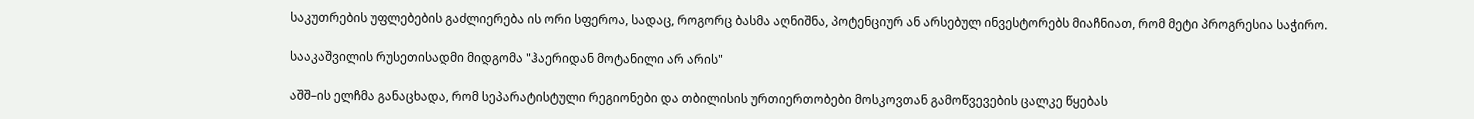საკუთრების უფლებების გაძლიერება ის ორი სფეროა, სადაც, როგორც ბასმა აღნიშნა, პოტენციურ ან არსებულ ინვესტორებს მიაჩნიათ, რომ მეტი პროგრესია საჭირო.

სააკაშვილის რუსეთისადმი მიდგომა "ჰაერიდან მოტანილი არ არის"

აშშ–ის ელჩმა განაცხადა, რომ სეპარატისტული რეგიონები და თბილისის ურთიერთობები მოსკოვთან გამოწვევების ცალკე წყებას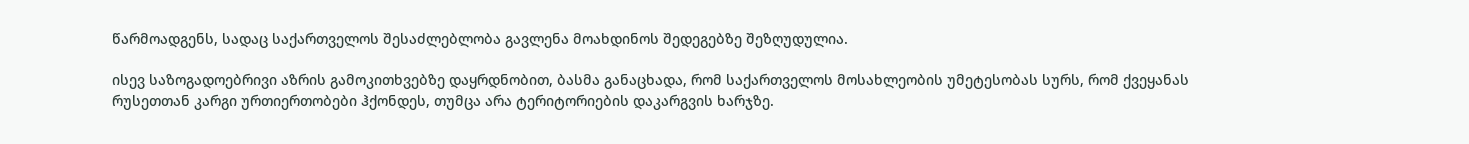წარმოადგენს, სადაც საქართველოს შესაძლებლობა გავლენა მოახდინოს შედეგებზე შეზღუდულია.

ისევ საზოგადოებრივი აზრის გამოკითხვებზე დაყრდნობით, ბასმა განაცხადა, რომ საქართველოს მოსახლეობის უმეტესობას სურს, რომ ქვეყანას რუსეთთან კარგი ურთიერთობები ჰქონდეს, თუმცა არა ტერიტორიების დაკარგვის ხარჯზე.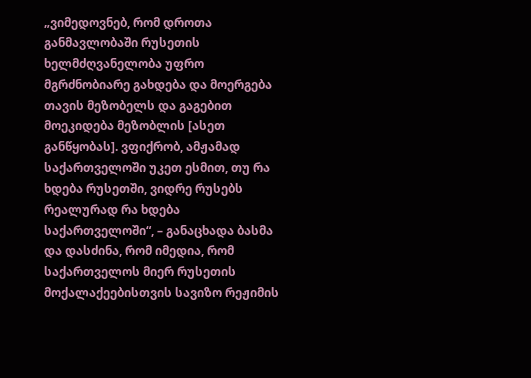„ვიმედოვნებ, რომ დროთა განმავლობაში რუსეთის ხელმძღვანელობა უფრო მგრძნობიარე გახდება და მოერგება თავის მეზობელს და გაგებით მოეკიდება მეზობლის [ასეთ განწყობას]. ვფიქრობ, ამჟამად საქართველოში უკეთ ესმით, თუ რა ხდება რუსეთში, ვიდრე რუსებს რეალურად რა ხდება საქართველოში“, – განაცხადა ბასმა და დასძინა, რომ იმედია, რომ საქართველოს მიერ რუსეთის მოქალაქეებისთვის სავიზო რეჟიმის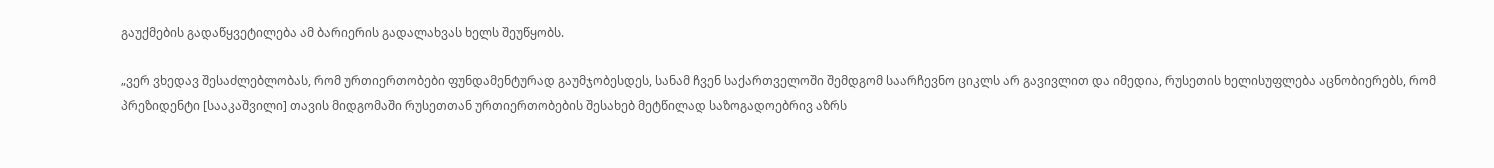გაუქმების გადაწყვეტილება ამ ბარიერის გადალახვას ხელს შეუწყობს.

„ვერ ვხედავ შესაძლებლობას, რომ ურთიერთობები ფუნდამენტურად გაუმჯობესდეს, სანამ ჩვენ საქართველოში შემდგომ საარჩევნო ციკლს არ გავივლით და იმედია, რუსეთის ხელისუფლება აცნობიერებს, რომ პრეზიდენტი [სააკაშვილი] თავის მიდგომაში რუსეთთან ურთიერთობების შესახებ მეტწილად საზოგადოებრივ აზრს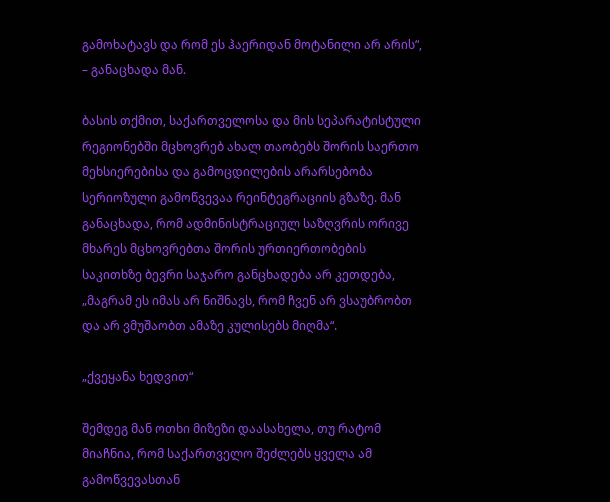გამოხატავს და რომ ეს ჰაერიდან მოტანილი არ არის“, – განაცხადა მან.

ბასის თქმით, საქართველოსა და მის სეპარატისტული რეგიონებში მცხოვრებ ახალ თაობებს შორის საერთო მეხსიერებისა და გამოცდილების არარსებობა სერიოზული გამოწვევაა რეინტეგრაციის გზაზე. მან განაცხადა, რომ ადმინისტრაციულ საზღვრის ორივე მხარეს მცხოვრებთა შორის ურთიერთობების საკითხზე ბევრი საჯარო განცხადება არ კეთდება, „მაგრამ ეს იმას არ ნიშნავს, რომ ჩვენ არ ვსაუბრობთ და არ ვმუშაობთ ამაზე კულისებს მიღმა“.

„ქვეყანა ხედვით“

შემდეგ მან ოთხი მიზეზი დაასახელა, თუ რატომ მიაჩნია, რომ საქართველო შეძლებს ყველა ამ გამოწვევასთან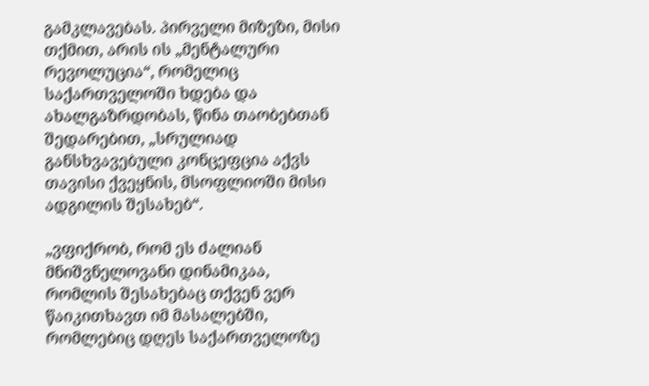გამკლავებას. პირველი მიზეზი, მისი თქმით, არის ის „მენტალური რევოლუცია“, რომელიც საქართველოში ხდება და ახალგაზრდობას, წინა თაობებთან შედარებით, „სრულიად განსხვავებული კონცეფცია აქვს თავისი ქვეყნის, მსოფლიოში მისი ადგილის შესახებ“.

„ვფიქრობ, რომ ეს ძალიან მნიშვნელოვანი დინამიკაა, რომლის შესახებაც თქვენ ვერ წაიკითხავთ იმ მასალებში, რომლებიც დღეს საქართველოზე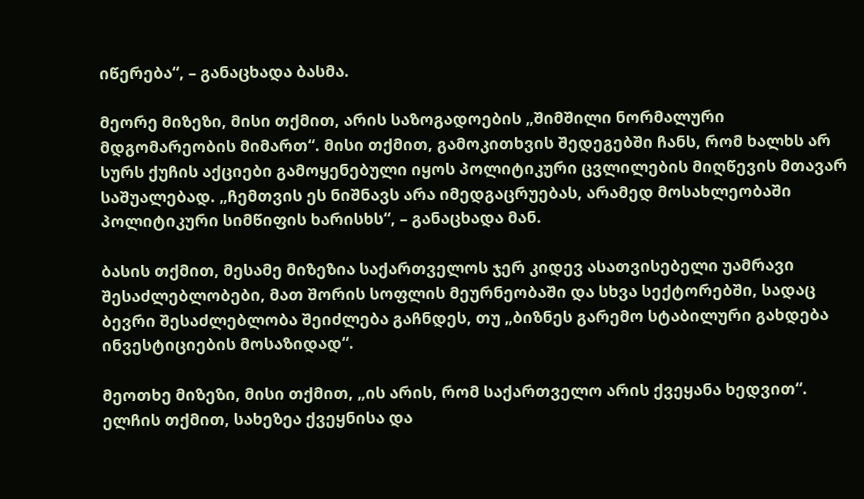იწერება“, – განაცხადა ბასმა.

მეორე მიზეზი, მისი თქმით, არის საზოგადოების „შიმშილი ნორმალური მდგომარეობის მიმართ“. მისი თქმით, გამოკითხვის შედეგებში ჩანს, რომ ხალხს არ სურს ქუჩის აქციები გამოყენებული იყოს პოლიტიკური ცვლილების მიღწევის მთავარ საშუალებად. „ჩემთვის ეს ნიშნავს არა იმედგაცრუებას, არამედ მოსახლეობაში პოლიტიკური სიმწიფის ხარისხს“, – განაცხადა მან.

ბასის თქმით, მესამე მიზეზია საქართველოს ჯერ კიდევ ასათვისებელი უამრავი შესაძლებლობები, მათ შორის სოფლის მეურნეობაში და სხვა სექტორებში, სადაც ბევრი შესაძლებლობა შეიძლება გაჩნდეს, თუ „ბიზნეს გარემო სტაბილური გახდება ინვესტიციების მოსაზიდად“.

მეოთხე მიზეზი, მისი თქმით, „ის არის, რომ საქართველო არის ქვეყანა ხედვით“. ელჩის თქმით, სახეზეა ქვეყნისა და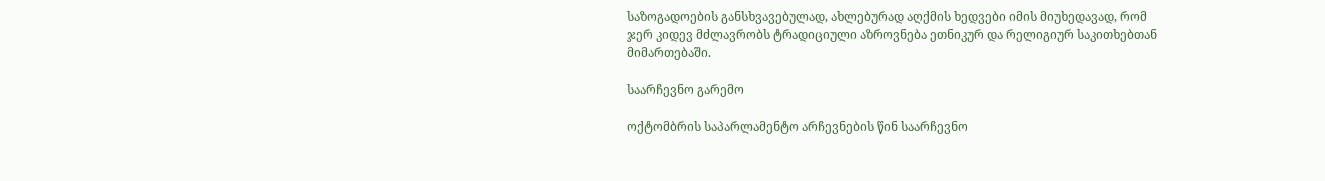საზოგადოების განსხვავებულად, ახლებურად აღქმის ხედვები იმის მიუხედავად, რომ ჯერ კიდევ მძლავრობს ტრადიციული აზროვნება ეთნიკურ და რელიგიურ საკითხებთან მიმართებაში.

საარჩევნო გარემო

ოქტომბრის საპარლამენტო არჩევნების წინ საარჩევნო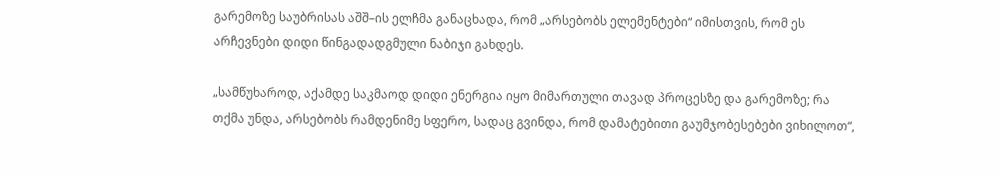გარემოზე საუბრისას აშშ–ის ელჩმა განაცხადა, რომ „არსებობს ელემენტები“ იმისთვის, რომ ეს არჩევნები დიდი წინგადადგმული ნაბიჯი გახდეს.

„სამწუხაროდ, აქამდე საკმაოდ დიდი ენერგია იყო მიმართული თავად პროცესზე და გარემოზე; რა თქმა უნდა, არსებობს რამდენიმე სფერო, სადაც გვინდა, რომ დამატებითი გაუმჯობესებები ვიხილოთ“,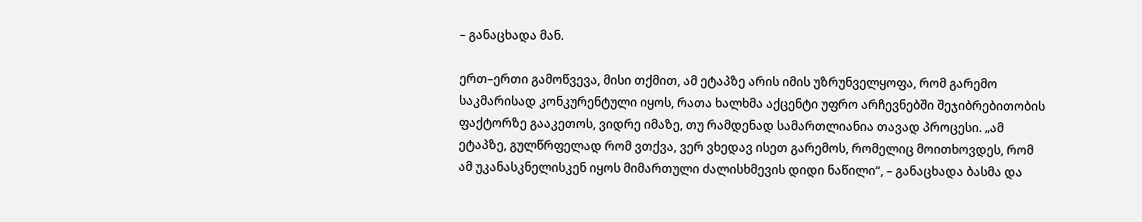– განაცხადა მან.

ერთ–ერთი გამოწვევა, მისი თქმით, ამ ეტაპზე არის იმის უზრუნველყოფა, რომ გარემო საკმარისად კონკურენტული იყოს, რათა ხალხმა აქცენტი უფრო არჩევნებში შეჯიბრებითობის ფაქტორზე გააკეთოს, ვიდრე იმაზე, თუ რამდენად სამართლიანია თავად პროცესი. „ამ ეტაპზე, გულწრფელად რომ ვთქვა, ვერ ვხედავ ისეთ გარემოს, რომელიც მოითხოვდეს, რომ ამ უკანასკნელისკენ იყოს მიმართული ძალისხმევის დიდი ნაწილი“, – განაცხადა ბასმა და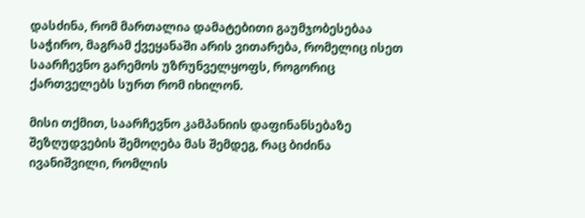დასძინა, რომ მართალია დამატებითი გაუმჯობესებაა საჭირო, მაგრამ ქვეყანაში არის ვითარება, რომელიც ისეთ საარჩევნო გარემოს უზრუნველყოფს, როგორიც ქართველებს სურთ რომ იხილონ.

მისი თქმით, საარჩევნო კამპანიის დაფინანსებაზე შეზღუდვების შემოღება მას შემდეგ, რაც ბიძინა ივანიშვილი, რომლის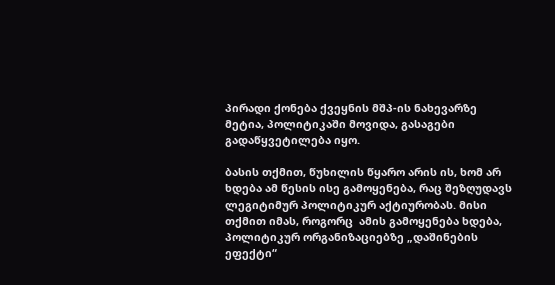პირადი ქონება ქვეყნის მშპ-ის ნახევარზე მეტია, პოლიტიკაში მოვიდა, გასაგები გადაწყვეტილება იყო.

ბასის თქმით, წუხილის წყარო არის ის, ხომ არ ხდება ამ წესის ისე გამოყენება, რაც შეზღუდავს ლეგიტიმურ პოლიტიკურ აქტიურობას. მისი თქმით იმას, როგორც  ამის გამოყენება ხდება, პოლიტიკურ ორგანიზაციებზე „დაშინების ეფექტი“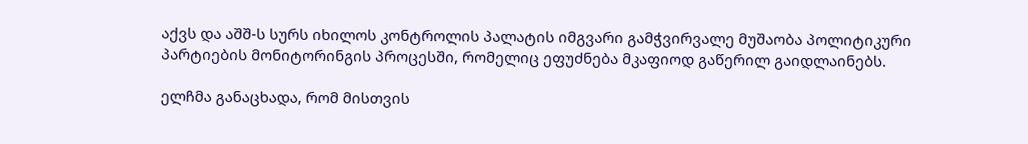აქვს და აშშ-ს სურს იხილოს კონტროლის პალატის იმგვარი გამჭვირვალე მუშაობა პოლიტიკური პარტიების მონიტორინგის პროცესში, რომელიც ეფუძნება მკაფიოდ გაწერილ გაიდლაინებს.

ელჩმა განაცხადა, რომ მისთვის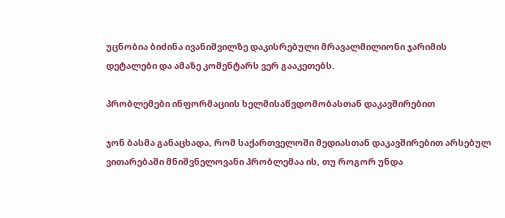უცნობია ბიძინა ივანიშვილზე დაკისრებული მრავალმილიონი ჯარიმის დეტალები და ამაზე კომენტარს ვერ გააკეთებს.

პრობლემები ინფორმაციის ხელმისაწვდომობასთან დაკავშირებით

ჯონ ბასმა განაცხადა, რომ საქართველოში მედიასთან დაკავშირებით არსებულ ვითარებაში მნიშვნელოვანი პრობლემაა ის, თუ როგორ უნდა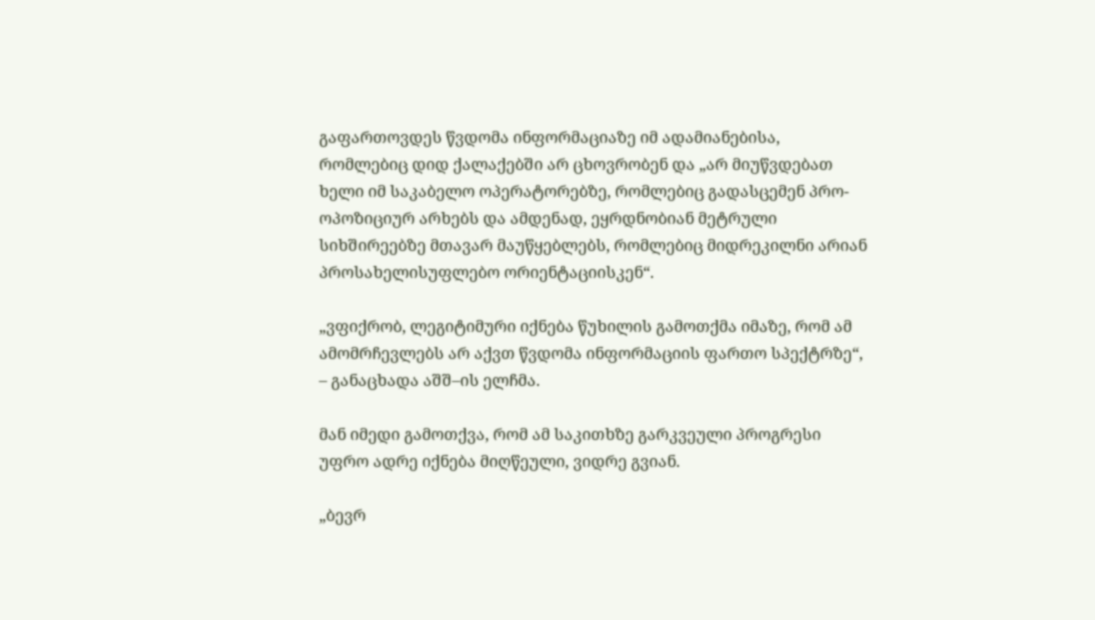გაფართოვდეს წვდომა ინფორმაციაზე იმ ადამიანებისა, რომლებიც დიდ ქალაქებში არ ცხოვრობენ და „არ მიუწვდებათ ხელი იმ საკაბელო ოპერატორებზე, რომლებიც გადასცემენ პრო-ოპოზიციურ არხებს და ამდენად, ეყრდნობიან მეტრული სიხშირეებზე მთავარ მაუწყებლებს, რომლებიც მიდრეკილნი არიან პროსახელისუფლებო ორიენტაციისკენ“.

„ვფიქრობ, ლეგიტიმური იქნება წუხილის გამოთქმა იმაზე, რომ ამ ამომრჩევლებს არ აქვთ წვდომა ინფორმაციის ფართო სპექტრზე“, – განაცხადა აშშ–ის ელჩმა.

მან იმედი გამოთქვა, რომ ამ საკითხზე გარკვეული პროგრესი უფრო ადრე იქნება მიღწეული, ვიდრე გვიან.

„ბევრ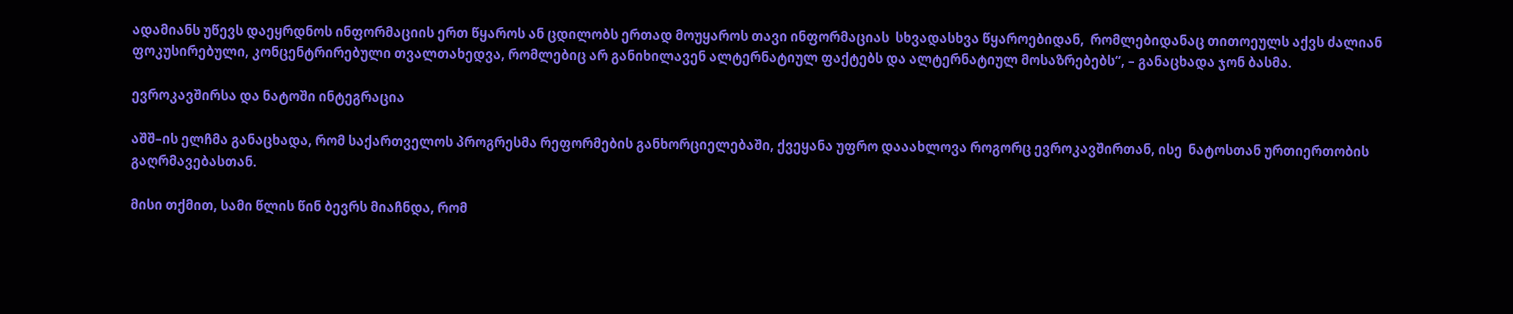ადამიანს უწევს დაეყრდნოს ინფორმაციის ერთ წყაროს ან ცდილობს ერთად მოუყაროს თავი ინფორმაციას  სხვადასხვა წყაროებიდან,  რომლებიდანაც თითოეულს აქვს ძალიან ფოკუსირებული, კონცენტრირებული თვალთახედვა, რომლებიც არ განიხილავენ ალტერნატიულ ფაქტებს და ალტერნატიულ მოსაზრებებს“, – განაცხადა ჯონ ბასმა.

ევროკავშირსა და ნატოში ინტეგრაცია

აშშ–ის ელჩმა განაცხადა, რომ საქართველოს პროგრესმა რეფორმების განხორციელებაში, ქვეყანა უფრო დააახლოვა როგორც ევროკავშირთან, ისე  ნატოსთან ურთიერთობის გაღრმავებასთან.

მისი თქმით, სამი წლის წინ ბევრს მიაჩნდა, რომ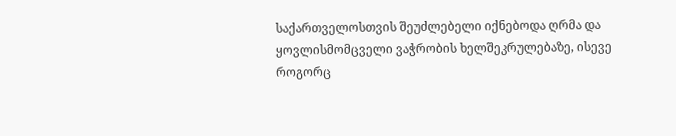საქართველოსთვის შეუძლებელი იქნებოდა ღრმა და ყოვლისმომცველი ვაჭრობის ხელშეკრულებაზე, ისევე როგორც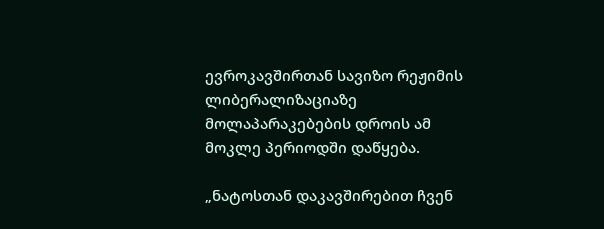ევროკავშირთან სავიზო რეჟიმის ლიბერალიზაციაზე მოლაპარაკებების დროის ამ მოკლე პერიოდში დაწყება.

„ნატოსთან დაკავშირებით ჩვენ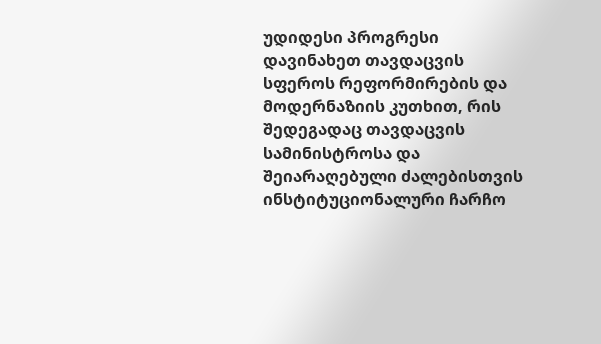უდიდესი პროგრესი დავინახეთ თავდაცვის სფეროს რეფორმირების და მოდერნაზიის კუთხით, რის შედეგადაც თავდაცვის სამინისტროსა და შეიარაღებული ძალებისთვის ინსტიტუციონალური ჩარჩო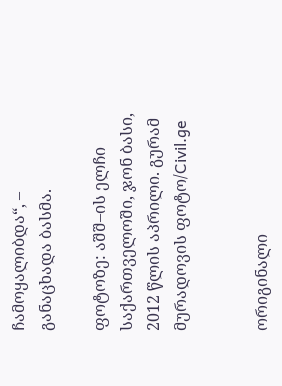ჩამოყალიბდა“, – განაცხადა ბასმა.

ფოტოზე: აშშ–ის ელჩი საქართველოში, ჯონ ბასი, 2012 წლის აპრილი. გურამ მურადოვის ფოტო/Civil.ge


ორიგინალი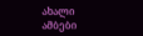ახალი ამბები